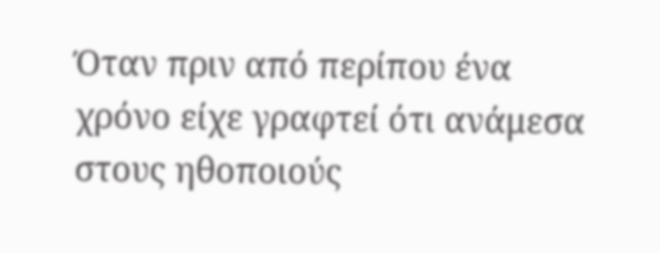Όταν πριν από περίπου ένα χρόνο είχε γραφτεί ότι ανάμεσα στους ηθοποιούς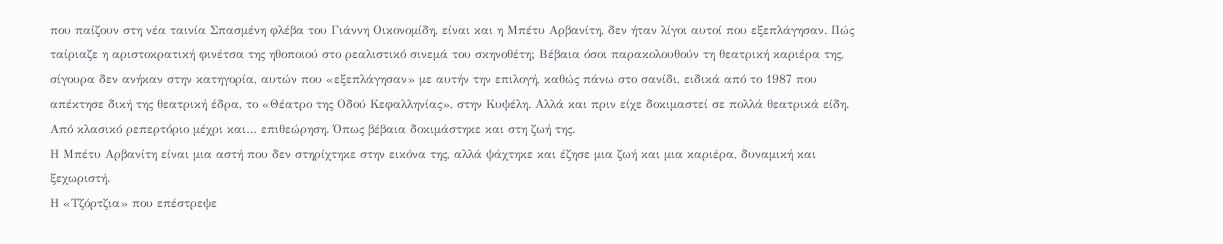που παίζουν στη νέα ταινία Σπασμένη φλέβα του Γιάννη Οικονομίδη, είναι και η Μπέτυ Αρβανίτη, δεν ήταν λίγοι αυτοί που εξεπλάγησαν. Πώς ταίριαζε η αριστοκρατική φινέτσα της ηθοποιού στο ρεαλιστικό σινεμά του σκηνοθέτη; Βέβαια όσοι παρακολουθούν τη θεατρική καριέρα της, σίγουρα δεν ανήκαν στην κατηγορία, αυτών που «εξεπλάγησαν» με αυτήν την επιλογή, καθώς πάνω στο σανίδι, ειδικά από το 1987 που απέκτησε δική της θεατρική έδρα, το «Θέατρο της Οδού Κεφαλληνίας», στην Κυψέλη. Αλλά και πριν είχε δοκιμαστεί σε πολλά θεατρικά είδη. Από κλασικό ρεπερτόριο μέχρι και… επιθεώρηση. Όπως βέβαια δοκιμάστηκε και στη ζωή της.
Η Μπέτυ Αρβανίτη είναι μια αστή που δεν στηρίχτηκε στην εικόνα της, αλλά ψάχτηκε και έζησε μια ζωή και μια καριέρα, δυναμική και ξεχωριστή.
Η «Τζόρτζια» που επέστρεψε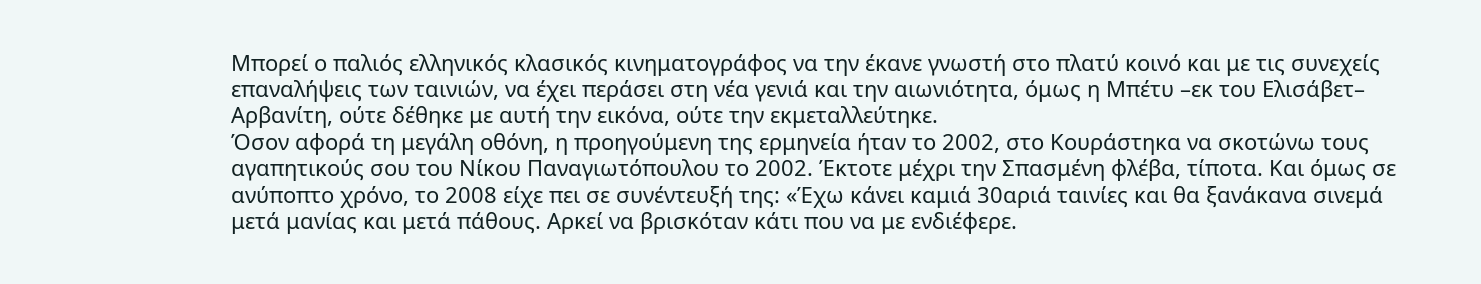Μπορεί ο παλιός ελληνικός κλασικός κινηματογράφος να την έκανε γνωστή στο πλατύ κοινό και με τις συνεχείς επαναλήψεις των ταινιών, να έχει περάσει στη νέα γενιά και την αιωνιότητα, όμως η Μπέτυ –εκ του Ελισάβετ– Αρβανίτη, ούτε δέθηκε με αυτή την εικόνα, ούτε την εκμεταλλεύτηκε.
Όσον αφορά τη μεγάλη οθόνη, η προηγούμενη της ερμηνεία ήταν το 2002, στο Κουράστηκα να σκοτώνω τους αγαπητικούς σου του Νίκου Παναγιωτόπουλου το 2002. Έκτοτε μέχρι την Σπασμένη φλέβα, τίποτα. Και όμως σε ανύποπτο χρόνο, το 2008 είχε πει σε συνέντευξή της: «Έχω κάνει καμιά 30αριά ταινίες και θα ξανάκανα σινεμά μετά μανίας και μετά πάθους. Αρκεί να βρισκόταν κάτι που να με ενδιέφερε.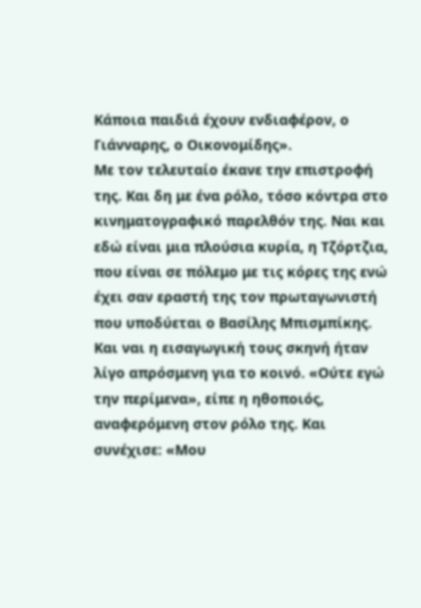Κάποια παιδιά έχουν ενδιαφέρον, ο Γιάνναρης, ο Οικονομίδης».
Με τον τελευταίο έκανε την επιστροφή της. Και δη με ένα ρόλο, τόσο κόντρα στο κινηματογραφικό παρελθόν της. Ναι και εδώ είναι μια πλούσια κυρία, η Τζόρτζια, που είναι σε πόλεμο με τις κόρες της ενώ έχει σαν εραστή της τον πρωταγωνιστή που υποδύεται ο Βασίλης Μπισμπίκης. Και ναι η εισαγωγική τους σκηνή ήταν λίγο απρόσμενη για το κοινό. «Ούτε εγώ την περίμενα», είπε η ηθοποιός, αναφερόμενη στον ρόλο της. Και συνέχισε: «Μου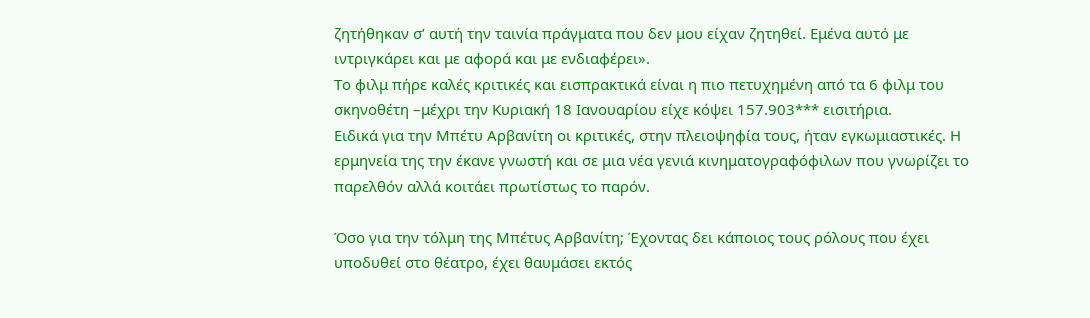ζητήθηκαν σ’ αυτή την ταινία πράγματα που δεν μου είχαν ζητηθεί. Εμένα αυτό με ιντριγκάρει και με αφορά και με ενδιαφέρει».
Το φιλμ πήρε καλές κριτικές και εισπρακτικά είναι η πιο πετυχημένη από τα 6 φιλμ του σκηνοθέτη –μέχρι την Κυριακή 18 Ιανουαρίου είχε κόψει 157.903*** εισιτήρια.
Ειδικά για την Μπέτυ Αρβανίτη οι κριτικές, στην πλειοψηφία τους, ήταν εγκωμιαστικές. Η ερμηνεία της την έκανε γνωστή και σε μια νέα γενιά κινηματογραφόφιλων που γνωρίζει το παρελθόν αλλά κοιτάει πρωτίστως το παρόν.

Όσο για την τόλμη της Μπέτυς Αρβανίτη; Έχοντας δει κάποιος τους ρόλους που έχει υποδυθεί στο θέατρο, έχει θαυμάσει εκτός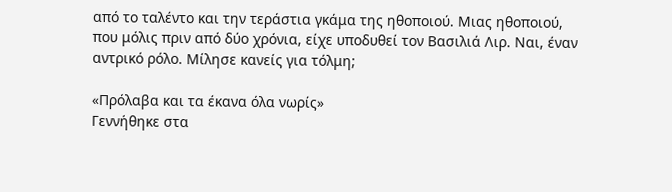από το ταλέντο και την τεράστια γκάμα της ηθοποιού. Μιας ηθοποιού, που μόλις πριν από δύο χρόνια, είχε υποδυθεί τον Βασιλιά Λιρ. Ναι, έναν αντρικό ρόλο. Μίλησε κανείς για τόλμη;

«Πρόλαβα και τα έκανα όλα νωρίς»
Γεννήθηκε στα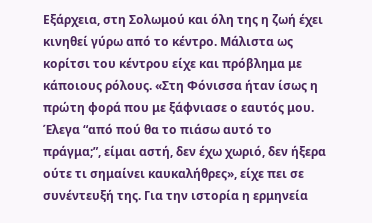Εξάρχεια, στη Σολωμού και όλη της η ζωή έχει κινηθεί γύρω από το κέντρο. Μάλιστα ως κορίτσι του κέντρου είχε και πρόβλημα με κάποιους ρόλους. «Στη Φόνισσα ήταν ίσως η πρώτη φορά που με ξάφνιασε ο εαυτός μου. Έλεγα “από πού θα το πιάσω αυτό το πράγμα;”, είμαι αστή, δεν έχω χωριό, δεν ήξερα ούτε τι σημαίνει καυκαλήθρες», είχε πει σε συνέντευξή της. Για την ιστορία η ερμηνεία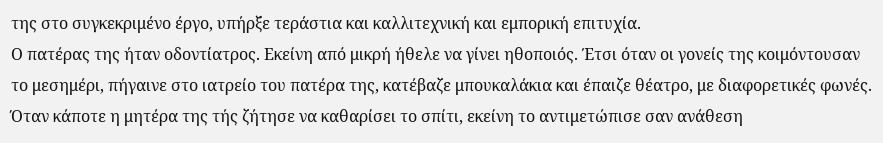της στο συγκεκριμένο έργο, υπήρξε τεράστια και καλλιτεχνική και εμπορική επιτυχία.
Ο πατέρας της ήταν οδοντίατρος. Εκείνη από μικρή ήθελε να γίνει ηθοποιός. Έτσι όταν οι γονείς της κοιμόντουσαν το μεσημέρι, πήγαινε στο ιατρείο του πατέρα της, κατέβαζε μπουκαλάκια και έπαιζε θέατρο, με διαφορετικές φωνές. Όταν κάποτε η μητέρα της τής ζήτησε να καθαρίσει το σπίτι, εκείνη το αντιμετώπισε σαν ανάθεση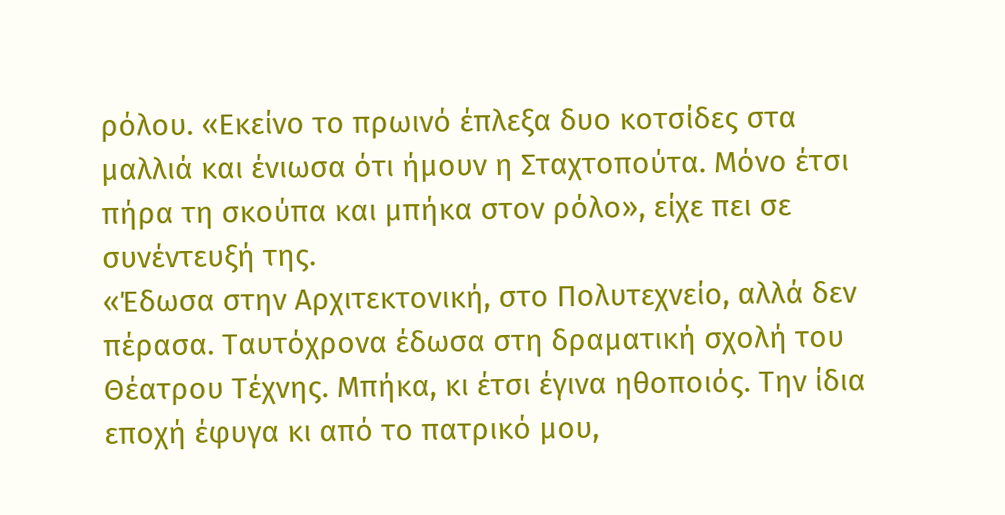ρόλου. «Εκείνο το πρωινό έπλεξα δυο κοτσίδες στα μαλλιά και ένιωσα ότι ήμουν η Σταχτοπούτα. Μόνο έτσι πήρα τη σκούπα και μπήκα στον ρόλο», είχε πει σε συνέντευξή της.
«Έδωσα στην Αρχιτεκτονική, στο Πολυτεχνείο, αλλά δεν πέρασα. Ταυτόχρονα έδωσα στη δραματική σχολή του Θέατρου Τέχνης. Μπήκα, κι έτσι έγινα ηθοποιός. Την ίδια εποχή έφυγα κι από το πατρικό μου,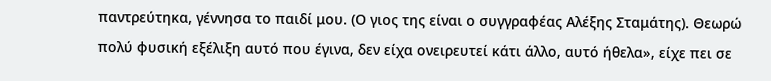παντρεύτηκα, γέννησα το παιδί μου. (Ο γιος της είναι ο συγγραφέας Αλέξης Σταμάτης). Θεωρώ πολύ φυσική εξέλιξη αυτό που έγινα, δεν είχα ονειρευτεί κάτι άλλο, αυτό ήθελα», είχε πει σε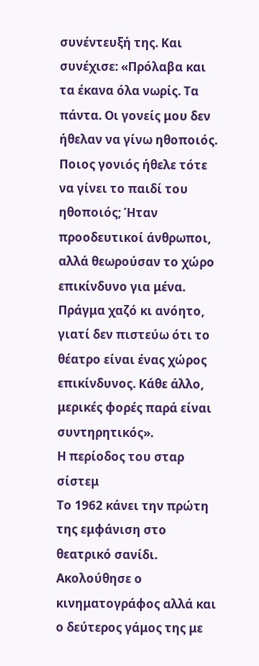συνέντευξή της. Και συνέχισε: «Πρόλαβα και τα έκανα όλα νωρίς. Τα πάντα. Οι γονείς μου δεν ήθελαν να γίνω ηθοποιός. Ποιος γονιός ήθελε τότε να γίνει το παιδί του ηθοποιός; Ήταν προοδευτικοί άνθρωποι, αλλά θεωρούσαν το χώρο επικίνδυνο για μένα. Πράγμα χαζό κι ανόητο, γιατί δεν πιστεύω ότι το θέατρο είναι ένας χώρος επικίνδυνος. Κάθε άλλο, μερικές φορές παρά είναι συντηρητικός».
Η περίοδος του σταρ σίστεμ
Το 1962 κάνει την πρώτη της εμφάνιση στο θεατρικό σανίδι. Ακολούθησε ο κινηματογράφος αλλά και ο δεύτερος γάμος της με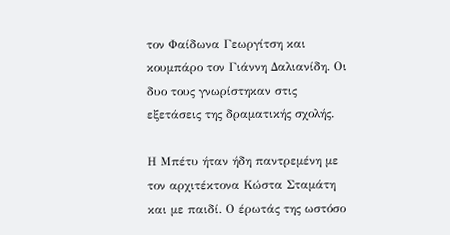τον Φαίδωνα Γεωργίτση και κουμπάρο τον Γιάννη Δαλιανίδη. Οι δυο τους γνωρίστηκαν στις εξετάσεις της δραματικής σχολής.

Η Μπέτυ ήταν ήδη παντρεμένη με τον αρχιτέκτονα Κώστα Σταμάτη και με παιδί. Ο έρωτάς της ωστόσο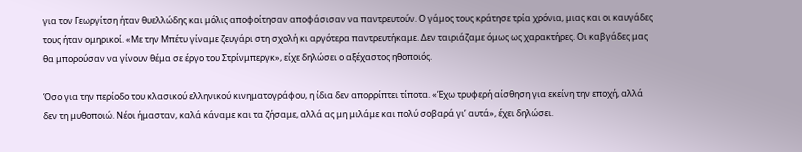για τον Γεωργίτση ήταν θυελλώδης και μόλις αποφοίτησαν αποφάσισαν να παντρευτούν. Ο γάμος τους κράτησε τρία χρόνια, μιας και οι καυγάδες τους ήταν ομηρικοί. «Με την Μπέτυ γίναμε ζευγάρι στη σχολή κι αργότερα παντρευτήκαμε. Δεν ταιριάζαμε όμως ως χαρακτήρες. Οι καβγάδες μας θα μπορούσαν να γίνουν θέμα σε έργο του Στρίνμπεργκ», είχε δηλώσει ο αξέχαστος ηθοποιός.

Όσο για την περίοδο του κλασικού ελληνικού κινηματογράφου, η ίδια δεν απορρίπτει τίποτα. «Έχω τρυφερή αίσθηση για εκείνη την εποχή, αλλά δεν τη μυθοποιώ. Νέοι ήμασταν, καλά κάναμε και τα ζήσαμε, αλλά ας μη μιλάμε και πολύ σοβαρά γι’ αυτά», έχει δηλώσει.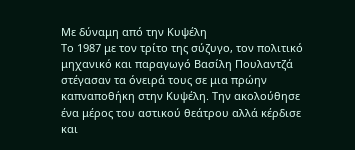Με δύναμη από την Κυψέλη
Το 1987 με τον τρίτο της σύζυγο, τον πολιτικό μηχανικό και παραγωγό Βασίλη Πουλαντζά στέγασαν τα όνειρά τους σε μια πρώην καπναποθήκη στην Κυψέλη. Την ακολούθησε ένα μέρος του αστικού θεάτρου αλλά κέρδισε και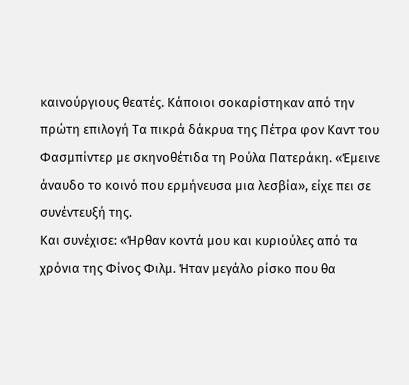καινούργιους θεατές. Κάποιοι σοκαρίστηκαν από την πρώτη επιλογή Τα πικρά δάκρυα της Πέτρα φον Καντ του Φασμπίντερ με σκηνοθέτιδα τη Ρούλα Πατεράκη. «Έμεινε άναυδο το κοινό που ερμήνευσα μια λεσβία», είχε πει σε συνέντευξή της.
Και συνέχισε: «Ήρθαν κοντά μου και κυριούλες από τα χρόνια της Φίνος Φιλμ. Ήταν μεγάλο ρίσκο που θα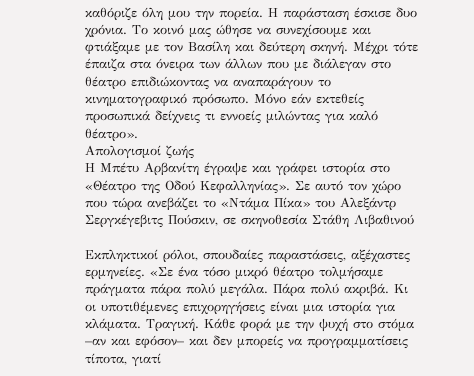καθόριζε όλη μου την πορεία. Η παράσταση έσκισε δυο χρόνια. Το κοινό μας ώθησε να συνεχίσουμε και φτιάξαμε με τον Βασίλη και δεύτερη σκηνή. Μέχρι τότε έπαιζα στα όνειρα των άλλων που με διάλεγαν στο θέατρο επιδιώκοντας να αναπαράγουν το κινηματογραφικό πρόσωπο. Μόνο εάν εκτεθείς προσωπικά δείχνεις τι εννοείς μιλώντας για καλό θέατρο».
Απολογισμοί ζωής
Η Μπέτυ Αρβανίτη έγραψε και γράφει ιστορία στο «Θέατρο της Οδού Κεφαλληνίας». Σε αυτό τον χώρο που τώρα ανεβάζει το «Ντάμα Πίκα» του Αλεξάντρ Σεργκέγεβιτς Πούσκιν, σε σκηνοθεσία Στάθη Λιβαθινού

Εκπληκτικοί ρόλοι, σπουδαίες παραστάσεις, αξέχαστες ερμηνείες. «Σε ένα τόσο μικρό θέατρο τολμήσαμε πράγματα πάρα πολύ μεγάλα. Πάρα πολύ ακριβά. Κι οι υποτιθέμενες επιχορηγήσεις είναι μια ιστορία για κλάματα. Τραγική. Κάθε φορά με την ψυχή στο στόμα –αν και εφόσον– και δεν μπορείς να προγραμματίσεις τίποτα, γιατί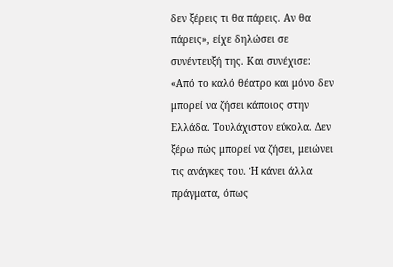δεν ξέρεις τι θα πάρεις. Αν θα πάρεις», είχε δηλώσει σε συνέντευξή της. Και συνέχισε: «Από το καλό θέατρο και μόνο δεν μπορεί να ζήσει κάποιος στην Ελλάδα. Τουλάχιστον εύκολα. Δεν ξέρω πώς μπορεί να ζήσει, μειώνει τις ανάγκες του. Ή κάνει άλλα πράγματα, όπως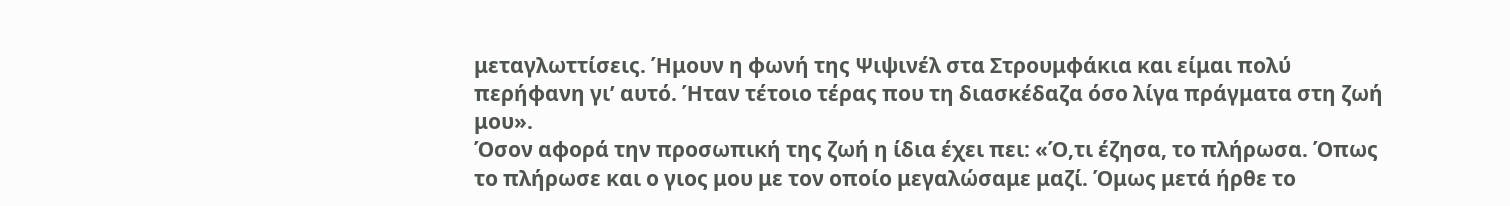μεταγλωττίσεις. Ήμουν η φωνή της Ψιψινέλ στα Στρουμφάκια και είμαι πολύ περήφανη γι’ αυτό. Ήταν τέτοιο τέρας που τη διασκέδαζα όσο λίγα πράγματα στη ζωή μου».
Όσον αφορά την προσωπική της ζωή η ίδια έχει πει: «Ό,τι έζησα, το πλήρωσα. Όπως το πλήρωσε και ο γιος μου με τον οποίο μεγαλώσαμε μαζί. Όμως μετά ήρθε το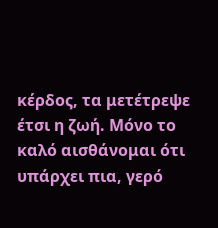κέρδος, τα μετέτρεψε έτσι η ζωή. Μόνο το καλό αισθάνομαι ότι υπάρχει πια, γερό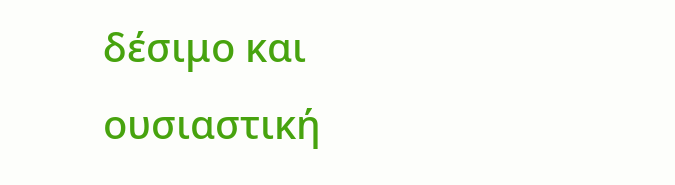δέσιμο και ουσιαστική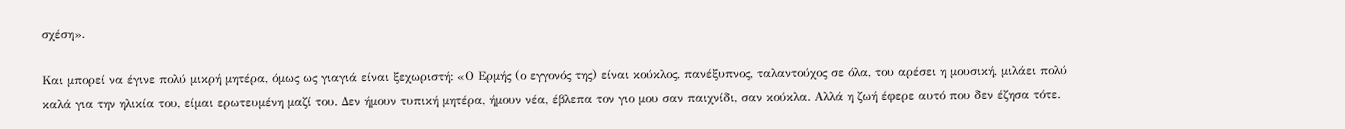σχέση».

Και μπορεί να έγινε πολύ μικρή μητέρα, όμως ως γιαγιά είναι ξεχωριστή: «Ο Ερμής (ο εγγονός της) είναι κούκλος, πανέξυπνος, ταλαντούχος σε όλα, του αρέσει η μουσική, μιλάει πολύ καλά για την ηλικία του, είμαι ερωτευμένη μαζί του. Δεν ήμουν τυπική μητέρα, ήμουν νέα, έβλεπα τον γιο μου σαν παιχνίδι, σαν κούκλα. Αλλά η ζωή έφερε αυτό που δεν έζησα τότε.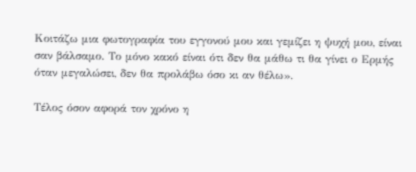Κοιτάζω μια φωτογραφία του εγγονού μου και γεμίζει η ψυχή μου, είναι σαν βάλσαμο. Το μόνο κακό είναι ότι δεν θα μάθω τι θα γίνει ο Ερμής όταν μεγαλώσει, δεν θα προλάβω όσο κι αν θέλω».

Τέλος όσον αφορά τον χρόνο η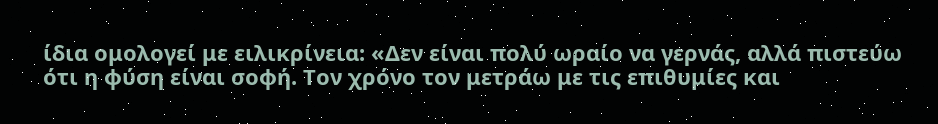ίδια ομολογεί με ειλικρίνεια: «Δεν είναι πολύ ωραίο να γερνάς, αλλά πιστεύω ότι η φύση είναι σοφή. Τον χρόνο τον μετράω με τις επιθυμίες και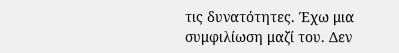τις δυνατότητες. Έχω μια συμφιλίωση μαζί του. Δεν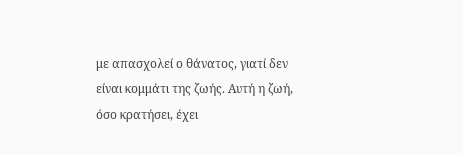με απασχολεί ο θάνατος, γιατί δεν είναι κομμάτι της ζωής. Αυτή η ζωή, όσο κρατήσει, έχει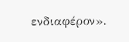ενδιαφέρον».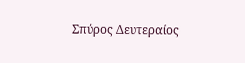Σπύρος Δευτεραίος